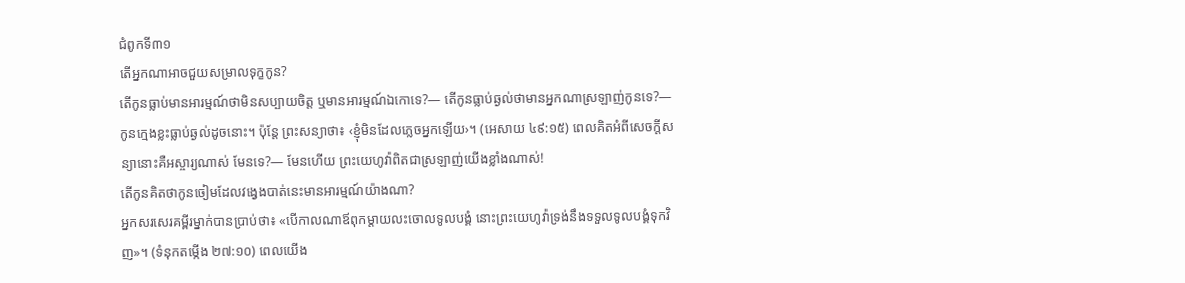ជំពូកទី៣១
តើអ្នកណាអាចជួយសម្រាលទុក្ខកូន?
តើកូនធ្លាប់មានអារម្មណ៍ថាមិនសប្បាយចិត្ត ឬមានអារម្មណ៍ឯកោទេ?— តើកូនធ្លាប់ឆ្ងល់ថាមានអ្នកណាស្រឡាញ់កូនទេ?— កូនក្មេងខ្លះធ្លាប់ឆ្ងល់ដូចនោះ។ ប៉ុន្តែ ព្រះសន្យាថា៖ ‹ខ្ញុំមិនដែលភ្លេចអ្នកឡើយ›។ (អេសាយ ៤៩:១៥) ពេលគិតអំពីសេចក្ដីសន្យានោះគឺអស្ចារ្យណាស់ មែនទេ?— មែនហើយ ព្រះយេហូវ៉ាពិតជាស្រឡាញ់យើងខ្លាំងណាស់!
តើកូនគិតថាកូនចៀមដែលវង្វេងបាត់នេះមានអារម្មណ៍យ៉ាងណា?
អ្នកសរសេរគម្ពីរម្នាក់បានប្រាប់ថា៖ «បើកាលណាឪពុកម្ដាយលះចោលទូលបង្គំ នោះព្រះយេហូវ៉ាទ្រង់នឹងទទួលទូលបង្គំទុកវិញ»។ (ទំនុកតម្កើង ២៧:១០) ពេលយើង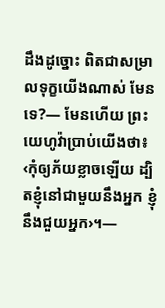ដឹងដូច្នោះ ពិតជាសម្រាលទុក្ខយើងណាស់ មែនទេ?— មែនហើយ ព្រះយេហូវ៉ាប្រាប់យើងថា៖ ‹កុំឲ្យភ័យខ្លាចឡើយ ដ្បិតខ្ញុំនៅជាមួយនឹងអ្នក ខ្ញុំនឹងជួយអ្នក›។—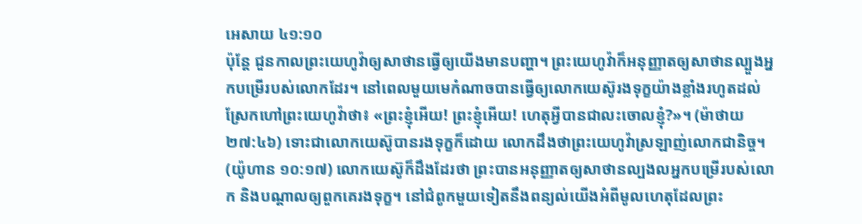អេសាយ ៤១:១០
ប៉ុន្តែ ជួនកាលព្រះយេហូវ៉ាឲ្យសាថានធ្វើឲ្យយើងមានបញ្ហា។ ព្រះយេហូវ៉ាក៏អនុញ្ញាតឲ្យសាថានល្បួងអ្នកបម្រើរបស់លោកដែរ។ នៅពេលមួយមេកំណាចបានធ្វើឲ្យលោកយេស៊ូរងទុក្ខយ៉ាងខ្លាំងរហូតដល់ស្រែកហៅព្រះយេហូវ៉ាថា៖ «ព្រះខ្ញុំអើយ! ព្រះខ្ញុំអើយ! ហេតុអ្វីបានជាលះចោលខ្ញុំ?»។ (ម៉ាថាយ ២៧:៤៦) ទោះជាលោកយេស៊ូបានរងទុក្ខក៏ដោយ លោកដឹងថាព្រះយេហូវ៉ាស្រឡាញ់លោកជានិច្ច។ (យ៉ូហាន ១០:១៧) លោកយេស៊ូក៏ដឹងដែរថា ព្រះបានអនុញ្ញាតឲ្យសាថានល្បងលអ្នកបម្រើរបស់លោក និងបណ្ដាលឲ្យពួកគេរងទុក្ខ។ នៅជំពូកមួយទៀតនឹងពន្យល់យើងអំពីមូលហេតុដែលព្រះ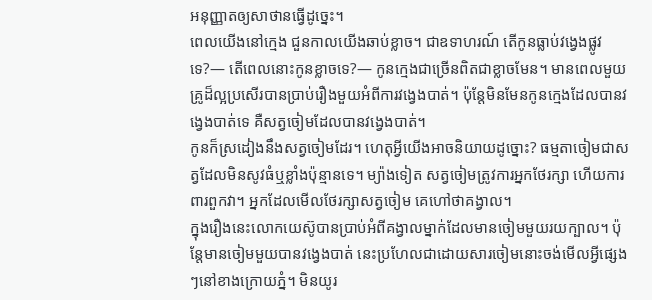អនុញ្ញាតឲ្យសាថានធ្វើដូច្នេះ។
ពេលយើងនៅក្មេង ជួនកាលយើងឆាប់ខ្លាច។ ជាឧទាហរណ៍ តើកូនធ្លាប់វង្វេងផ្លូវទេ?— តើពេលនោះកូនខ្លាចទេ?— កូនក្មេងជាច្រើនពិតជាខ្លាចមែន។ មានពេលមួយ គ្រូដ៏ល្អប្រសើរបានប្រាប់រឿងមួយអំពីការវង្វេងបាត់។ ប៉ុន្តែមិនមែនកូនក្មេងដែលបានវង្វេងបាត់ទេ គឺសត្វចៀមដែលបានវង្វេងបាត់។
កូនក៏ស្រដៀងនឹងសត្វចៀមដែរ។ ហេតុអ្វីយើងអាចនិយាយដូច្នោះ? ធម្មតាចៀមជាសត្វដែលមិនសូវធំឬខ្លាំងប៉ុន្មានទេ។ ម្យ៉ាងទៀត សត្វចៀមត្រូវការអ្នកថែរក្សា ហើយការពារពួកវា។ អ្នកដែលមើលថែរក្សាសត្វចៀម គេហៅថាគង្វាល។
ក្នុងរឿងនេះលោកយេស៊ូបានប្រាប់អំពីគង្វាលម្នាក់ដែលមានចៀមមួយរយក្បាល។ ប៉ុន្តែមានចៀមមួយបានវង្វេងបាត់ នេះប្រហែលជាដោយសារចៀមនោះចង់មើលអ្វីផ្សេងៗនៅខាងក្រោយភ្នំ។ មិនយូរ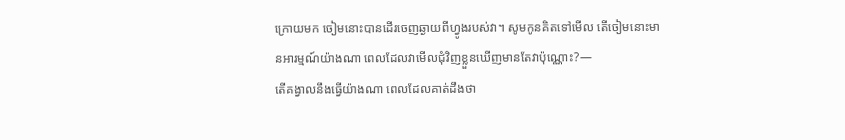ក្រោយមក ចៀមនោះបានដើរចេញឆ្ងាយពីហ្វូងរបស់វា។ សូមកូនគិតទៅមើល តើចៀមនោះមានអារម្មណ៍យ៉ាងណា ពេលដែលវាមើលជុំវិញខ្លួនឃើញមានតែវាប៉ុណ្ណោះ?—
តើគង្វាលនឹងធ្វើយ៉ាងណា ពេលដែលគាត់ដឹងថា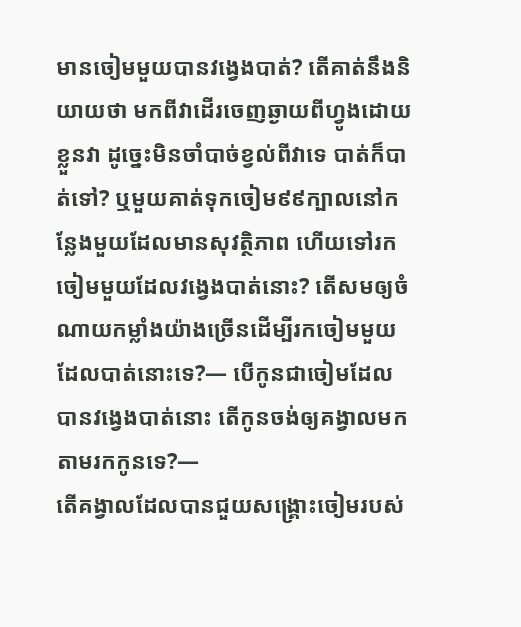មានចៀមមួយបានវង្វេងបាត់? តើគាត់នឹងនិយាយថា មកពីវាដើរចេញឆ្ងាយពីហ្វូងដោយខ្លួនវា ដូច្នេះមិនចាំបាច់ខ្វល់ពីវាទេ បាត់ក៏បាត់ទៅ? ឬមួយគាត់ទុកចៀម៩៩ក្បាលនៅកន្លែងមួយដែលមានសុវត្ថិភាព ហើយទៅរកចៀមមួយដែលវង្វេងបាត់នោះ? តើសមឲ្យចំណាយកម្លាំងយ៉ាងច្រើនដើម្បីរកចៀមមួយដែលបាត់នោះទេ?— បើកូនជាចៀមដែលបានវង្វេងបាត់នោះ តើកូនចង់ឲ្យគង្វាលមកតាមរកកូនទេ?—
តើគង្វាលដែលបានជួយសង្គ្រោះចៀមរបស់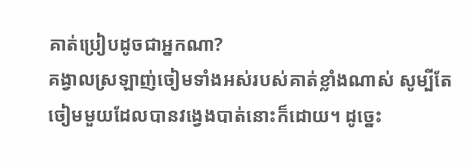គាត់ប្រៀបដូចជាអ្នកណា?
គង្វាលស្រឡាញ់ចៀមទាំងអស់របស់គាត់ខ្លាំងណាស់ សូម្បីតែចៀមមួយដែលបានវង្វេងបាត់នោះក៏ដោយ។ ដូច្នេះ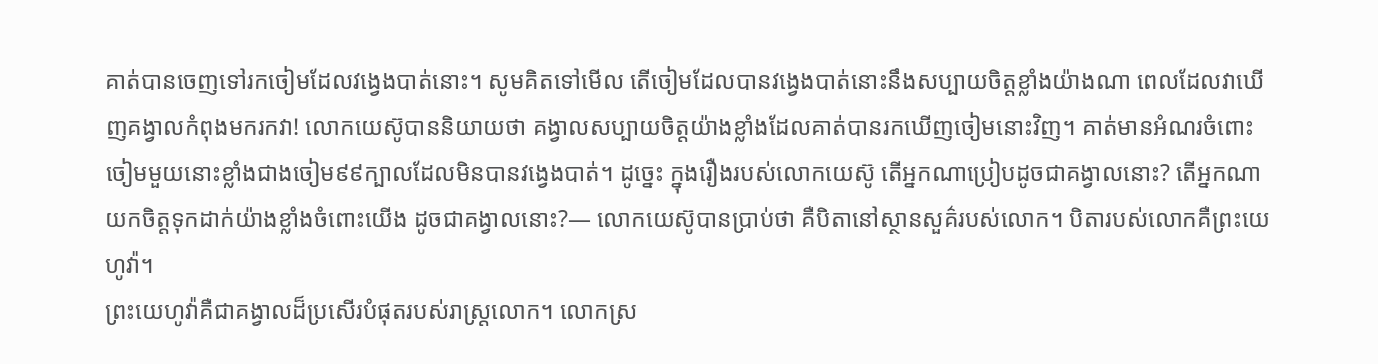គាត់បានចេញទៅរកចៀមដែលវង្វេងបាត់នោះ។ សូមគិតទៅមើល តើចៀមដែលបានវង្វេងបាត់នោះនឹងសប្បាយចិត្តខ្លាំងយ៉ាងណា ពេលដែលវាឃើញគង្វាលកំពុងមករកវា! លោកយេស៊ូបាននិយាយថា គង្វាលសប្បាយចិត្តយ៉ាងខ្លាំងដែលគាត់បានរកឃើញចៀមនោះវិញ។ គាត់មានអំណរចំពោះចៀមមួយនោះខ្លាំងជាងចៀម៩៩ក្បាលដែលមិនបានវង្វេងបាត់។ ដូច្នេះ ក្នុងរឿងរបស់លោកយេស៊ូ តើអ្នកណាប្រៀបដូចជាគង្វាលនោះ? តើអ្នកណាយកចិត្តទុកដាក់យ៉ាងខ្លាំងចំពោះយើង ដូចជាគង្វាលនោះ?— លោកយេស៊ូបានប្រាប់ថា គឺបិតានៅស្ថានសួគ៌របស់លោក។ បិតារបស់លោកគឺព្រះយេហូវ៉ា។
ព្រះយេហូវ៉ាគឺជាគង្វាលដ៏ប្រសើរបំផុតរបស់រាស្ត្រលោក។ លោកស្រ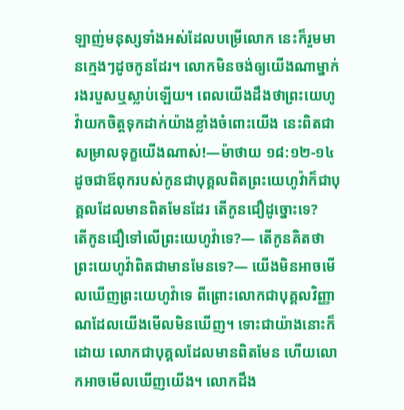ឡាញ់មនុស្សទាំងអស់ដែលបម្រើលោក នេះក៏រួមមានក្មេងៗដូចកូនដែរ។ លោកមិនចង់ឲ្យយើងណាម្នាក់រងរបួសឬស្លាប់ឡើយ។ ពេលយើងដឹងថាព្រះយេហូវ៉ាយកចិត្តទុកដាក់យ៉ាងខ្លាំងចំពោះយើង នេះពិតជាសម្រាលទុក្ខយើងណាស់!—ម៉ាថាយ ១៨:១២-១៤
ដូចជាឪពុករបស់កូនជាបុគ្គលពិតព្រះយេហូវ៉ាក៏ជាបុគ្គលដែលមានពិតមែនដែរ តើកូនជឿដូច្នោះទេ?
តើកូនជឿទៅលើព្រះយេហូវ៉ាទេ?— តើកូនគិតថាព្រះយេហូវ៉ាពិតជាមានមែនទេ?— យើងមិនអាចមើលឃើញព្រះយេហូវ៉ាទេ ពីព្រោះលោកជាបុគ្គលវិញ្ញាណដែលយើងមើលមិនឃើញ។ ទោះជាយ៉ាងនោះក៏ដោយ លោកជាបុគ្គលដែលមានពិតមែន ហើយលោកអាចមើលឃើញយើង។ លោកដឹង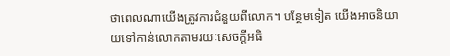ថាពេលណាយើងត្រូវការជំនួយពីលោក។ បន្ថែមទៀត យើងអាចនិយាយទៅកាន់លោកតាមរយៈសេចក្ដីអធិ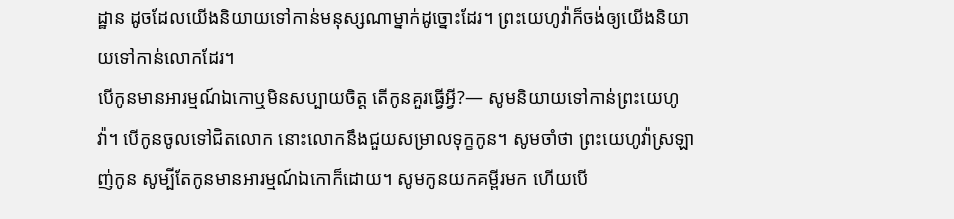ដ្ឋាន ដូចដែលយើងនិយាយទៅកាន់មនុស្សណាម្នាក់ដូច្នោះដែរ។ ព្រះយេហូវ៉ាក៏ចង់ឲ្យយើងនិយាយទៅកាន់លោកដែរ។
បើកូនមានអារម្មណ៍ឯកោឬមិនសប្បាយចិត្ត តើកូនគួរធ្វើអ្វី?— សូមនិយាយទៅកាន់ព្រះយេហូវ៉ា។ បើកូនចូលទៅជិតលោក នោះលោកនឹងជួយសម្រាលទុក្ខកូន។ សូមចាំថា ព្រះយេហូវ៉ាស្រឡាញ់កូន សូម្បីតែកូនមានអារម្មណ៍ឯកោក៏ដោយ។ សូមកូនយកគម្ពីរមក ហើយបើ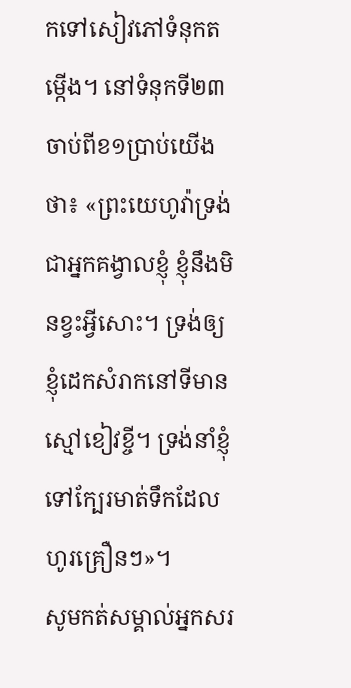កទៅសៀវភៅទំនុកតម្កើង។ នៅទំនុកទី២៣ ចាប់ពីខ១ប្រាប់យើងថា៖ «ព្រះយេហូវ៉ាទ្រង់ជាអ្នកគង្វាលខ្ញុំ ខ្ញុំនឹងមិនខ្វះអ្វីសោះ។ ទ្រង់ឲ្យខ្ញុំដេកសំរាកនៅទីមានស្មៅខៀវខ្ចី។ ទ្រង់នាំខ្ញុំទៅក្បែរមាត់ទឹកដែលហូរគ្រឿនៗ»។
សូមកត់សម្គាល់អ្នកសរ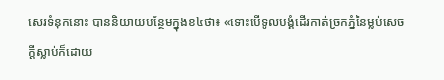សេរទំនុកនោះ បាននិយាយបន្ថែមក្នុងខ៤ថា៖ «ទោះបើទូលបង្គំដើរកាត់ច្រកភ្នំនៃម្លប់សេចក្ដីស្លាប់ក៏ដោយ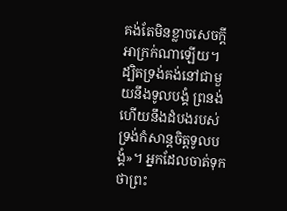គង់តែមិនខ្លាចសេចក្ដីអាក្រក់ណាឡើយ។ ដ្បិតទ្រង់គង់នៅជាមួយនឹងទូលបង្គំ ព្រនង់ ហើយនឹងដំបងរបស់ទ្រង់កំសាន្តចិត្តទូលបង្គំ»។ អ្នកដែលចាត់ទុកថាព្រះ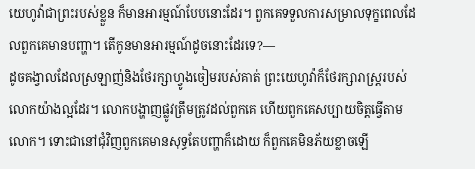យេហូវ៉ាជាព្រះរបស់ខ្លួន ក៏មានអារម្មណ៍បែបនោះដែរ។ ពួកគេទទួលការសម្រាលទុក្ខពេលដែលពួកគេមានបញ្ហា។ តើកូនមានអារម្មណ៍ដូចនោះដែរទេ?—
ដូចគង្វាលដែលស្រឡាញ់និងថែរក្សាហ្វូងចៀមរបស់គាត់ ព្រះយេហូវ៉ាក៏ថែរក្សារាស្ត្ររបស់លោកយ៉ាងល្អដែរ។ លោកបង្ហាញផ្លូវត្រឹមត្រូវដល់ពួកគេ ហើយពួកគេសប្បាយចិត្តធ្វើតាមលោក។ ទោះជានៅជុំវិញពួកគេមានសុទ្ធតែបញ្ហាក៏ដោយ ក៏ពួកគេមិនភ័យខ្លាចឡើ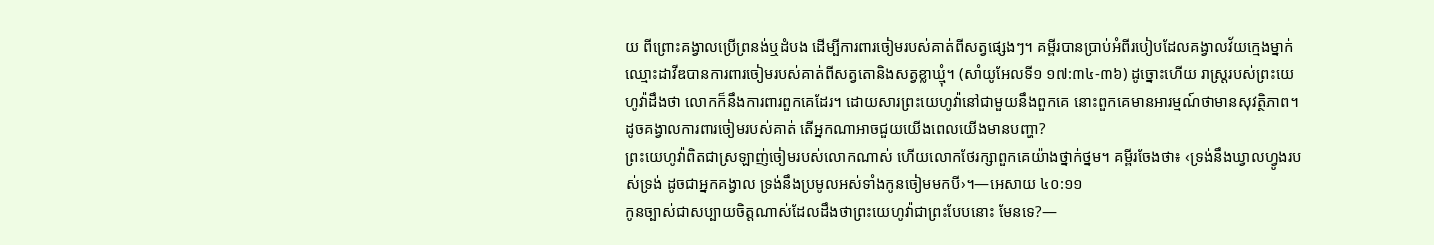យ ពីព្រោះគង្វាលប្រើព្រនង់ឬដំបង ដើម្បីការពារចៀមរបស់គាត់ពីសត្វផ្សេងៗ។ គម្ពីរបានប្រាប់អំពីរបៀបដែលគង្វាលវ័យក្មេងម្នាក់ឈ្មោះដាវីឌបានការពារចៀមរបស់គាត់ពីសត្វតោនិងសត្វខ្លាឃ្មុំ។ (សាំយូអែលទី១ ១៧:៣៤-៣៦) ដូច្នោះហើយ រាស្ត្ររបស់ព្រះយេហូវ៉ាដឹងថា លោកក៏នឹងការពារពួកគេដែរ។ ដោយសារព្រះយេហូវ៉ានៅជាមួយនឹងពួកគេ នោះពួកគេមានអារម្មណ៍ថាមានសុវត្ថិភាព។
ដូចគង្វាលការពារចៀមរបស់គាត់ តើអ្នកណាអាចជួយយើងពេលយើងមានបញ្ហា?
ព្រះយេហូវ៉ាពិតជាស្រឡាញ់ចៀមរបស់លោកណាស់ ហើយលោកថែរក្សាពួកគេយ៉ាងថ្នាក់ថ្នម។ គម្ពីរចែងថា៖ ‹ទ្រង់នឹងឃ្វាលហ្វូងរបស់ទ្រង់ ដូចជាអ្នកគង្វាល ទ្រង់នឹងប្រមូលអស់ទាំងកូនចៀមមកបី›។—អេសាយ ៤០:១១
កូនច្បាស់ជាសប្បាយចិត្តណាស់ដែលដឹងថាព្រះយេហូវ៉ាជាព្រះបែបនោះ មែនទេ?—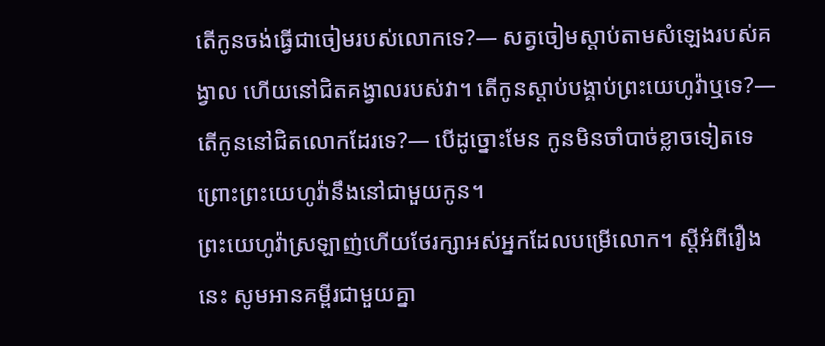តើកូនចង់ធ្វើជាចៀមរបស់លោកទេ?— សត្វចៀមស្ដាប់តាមសំឡេងរបស់គង្វាល ហើយនៅជិតគង្វាលរបស់វា។ តើកូនស្ដាប់បង្គាប់ព្រះយេហូវ៉ាឬទេ?— តើកូននៅជិតលោកដែរទេ?— បើដូច្នោះមែន កូនមិនចាំបាច់ខ្លាចទៀតទេ ព្រោះព្រះយេហូវ៉ានឹងនៅជាមួយកូន។
ព្រះយេហូវ៉ាស្រឡាញ់ហើយថែរក្សាអស់អ្នកដែលបម្រើលោក។ ស្តីអំពីរឿងនេះ សូមអានគម្ពីរជាមួយគ្នា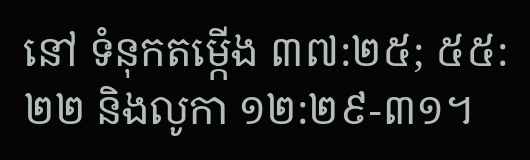នៅ ទំនុកតម្កើង ៣៧:២៥; ៥៥:២២ និងលូកា ១២:២៩-៣១។